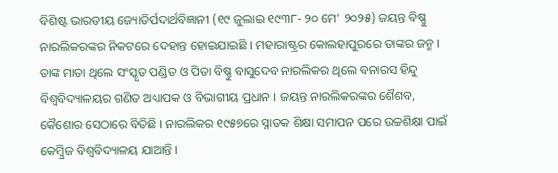ବିଶିଷ୍ଟ ଭାରତୀୟ ଜ୍ୟୋତିର୍ପଦାର୍ଥବିଜ୍ଞାନୀ (୧୯ ଜୁଲାଇ ୧୯୩୮- ୨୦ ମେ’ ୨୦୨୫) ଜୟନ୍ତ ବିଷ୍ଣୁ ନାରଲିକରଙ୍କର ନିକଟରେ ଦେହାନ୍ତ ହୋଇଯାଇଛି । ମହାରାଷ୍ଟ୍ରର କୋଲହାପୁରରେ ତାଙ୍କର ଜନ୍ମ । ତାଙ୍କ ମାତା ଥିଲେ ସଂସ୍କୃତ ପଣ୍ଡିତ ଓ ପିତା ବିଷ୍ଣୁ ବାସୁଦେବ ନାରଲିକର ଥିଲେ ବନାରସ ହିନ୍ଦୁ ବିଶ୍ୱବିଦ୍ୟାଳୟର ଗଣିତ ଅଧ୍ୟାପକ ଓ ବିଭାଗୀୟ ପ୍ରଧାନ । ଜୟନ୍ତ ନାରଲିକରଙ୍କର ଶୈଶବ, କୈଶୋର ସେଠାରେ ବିତିଛି । ନାରଲିକର ୧୯୫୭ରେ ସ୍ନାତକ ଶିକ୍ଷା ସମାପନ ପରେ ଉଚ୍ଚଶିକ୍ଷା ପାଇଁ କେମ୍ବ୍ରିଜ ବିଶ୍ୱବିଦ୍ୟାଳୟ ଯାଆନ୍ତି ।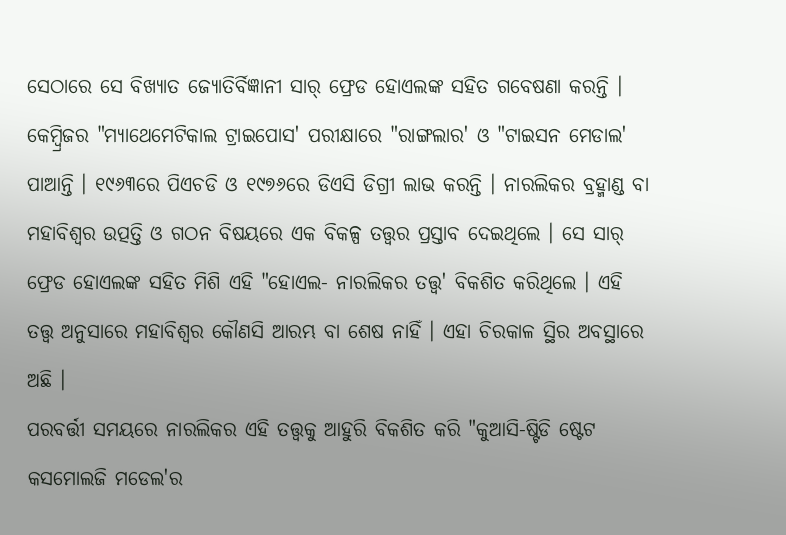ସେଠାରେ ସେ ବିଖ୍ୟାତ ଜ୍ୟୋତିର୍ବିଜ୍ଞାନୀ ସାର୍ ଫ୍ରେଡ ହୋଏଲଙ୍କ ସହିତ ଗବେଷଣା କରନ୍ତି । କେମ୍ବ୍ରିଜର "ମ୍ୟାଥେମେଟିକାଲ ଟ୍ରାଇପୋସ' ପରୀକ୍ଷାରେ "ରାଙ୍ଗଲାର' ଓ "ଟାଇସନ ମେଡାଲ' ପାଆନ୍ତି । ୧୯୬୩ରେ ପିଏଚଡି ଓ ୧୯୭୬ରେ ଡିଏସି ଡିଗ୍ରୀ ଲାଭ କରନ୍ତି । ନାରଲିକର ବ୍ରହ୍ମାଣ୍ଡ ବା ମହାବିଶ୍ୱର ଉତ୍ପତ୍ତି ଓ ଗଠନ ବିଷୟରେ ଏକ ବିକଳ୍ପ ତତ୍ତ୍ୱର ପ୍ରସ୍ତାବ ଦେଇଥିଲେ । ସେ ସାର୍ ଫ୍ରେଡ ହୋଏଲଙ୍କ ସହିତ ମିଶି ଏହି "ହୋଏଲ- ନାରଲିକର ତତ୍ତ୍ୱ' ବିକଶିତ କରିଥିଲେ । ଏହି ତତ୍ତ୍ୱ ଅନୁସାରେ ମହାବିଶ୍ୱର କୌଣସି ଆରମ୍ଭ ବା ଶେଷ ନାହିଁ । ଏହା ଚିରକାଳ ସ୍ଥିର ଅବସ୍ଥାରେ ଅଛି ।
ପରବର୍ତ୍ତୀ ସମୟରେ ନାରଲିକର ଏହି ତତ୍ତ୍ୱକୁ ଆହୁରି ବିକଶିତ କରି "କୁଆସି-ଷ୍ଟିଡି ଷ୍ଟେଟ କସମୋଲଜି ମଡେଲ'ର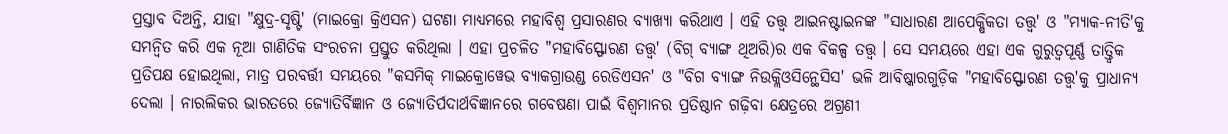ପ୍ରସ୍ତାବ ଦିଅନ୍ତି, ଯାହା "କ୍ଷୁଦ୍ର-ସୃଷ୍ଟି' (ମାଇକ୍ରୋ କ୍ରିଏସନ) ଘଟଣା ମାଧ୍ୟମରେ ମହାବିଶ୍ୱ ପ୍ରସାରଣର ବ୍ୟାଖ୍ୟା କରିଥାଏ । ଏହି ତତ୍ତ୍ୱ ଆଇନଷ୍ଟାଇନଙ୍କ "ସାଧାରଣ ଆପେକ୍ଷିକତା ତତ୍ତ୍ୱ' ଓ "ମ୍ୟାକ-ନୀତି'କୁ ସମନ୍ୱିତ କରି ଏକ ନୂଆ ଗାଣିତିକ ସଂରଚନା ପ୍ରସ୍ତୁତ କରିଥିଲା । ଏହା ପ୍ରଚଳିତ "ମହାବିସ୍ଫୋରଣ ତତ୍ତ୍ୱ' (ବିଗ୍ ବ୍ୟାଙ୍ଗ ଥିଅରି)ର ଏକ ବିକଳ୍ପ ତତ୍ତ୍ୱ । ସେ ସମୟରେ ଏହା ଏକ ଗୁରୁତ୍ୱପୂର୍ଣ୍ଣ ତାତ୍ତ୍ୱିକ ପ୍ରତିପକ୍ଷ ହୋଇଥିଲା, ମାତ୍ର ପରବର୍ତ୍ତୀ ସମୟରେ "କସମିକ୍ ମାଇକ୍ରୋୱେଭ ବ୍ୟାକଗ୍ରାଉଣ୍ଡ ରେଡିଏସନ' ଓ "ବିଗ ବ୍ୟାଙ୍ଗ ନିଉକ୍ଲିଓସିନ୍ଥେସିସ' ଭଳି ଆବିଷ୍କାରଗୁଡ଼ିକ "ମହାବିସ୍ଫୋରଣ ତତ୍ତ୍ୱ'କୁ ପ୍ରାଧାନ୍ୟ ଦେଲା । ନାରଲିକର ଭାରତରେ ଜ୍ୟୋତିର୍ବିଜ୍ଞାନ ଓ ଜ୍ୟୋତିର୍ପଦାର୍ଥବିଜ୍ଞାନରେ ଗବେଷଣା ପାଇଁ ବିଶ୍ୱମାନର ପ୍ରତିଷ୍ଠାନ ଗଢ଼ିବା କ୍ଷେତ୍ରରେ ଅଗ୍ରଣୀ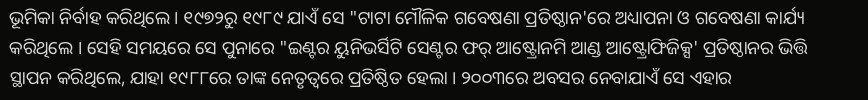ଭୂମିକା ନିର୍ବାହ କରିଥିଲେ । ୧୯୭୨ରୁ ୧୯୮୯ ଯାଏଁ ସେ "ଟାଟା ମୌଳିକ ଗବେଷଣା ପ୍ରତିଷ୍ଠାନ'ରେ ଅଧ୍ୟାପନା ଓ ଗବେଷଣା କାର୍ଯ୍ୟ କରିଥିଲେ । ସେହି ସମୟରେ ସେ ପୁନାରେ "ଇଣ୍ଟର ୟୁନିଭର୍ସିଟି ସେଣ୍ଟର ଫର୍ ଆଷ୍ଟ୍ରୋନମି ଆଣ୍ଡ ଆଷ୍ଟ୍ରୋଫିଜିକ୍ସ' ପ୍ରତିଷ୍ଠାନର ଭିତ୍ତି ସ୍ଥାପନ କରିଥିଲେ, ଯାହା ୧୯୮୮ରେ ତାଙ୍କ ନେତୃତ୍ୱରେ ପ୍ରତିଷ୍ଠିତ ହେଲା । ୨୦୦୩ରେ ଅବସର ନେବାଯାଏଁ ସେ ଏହାର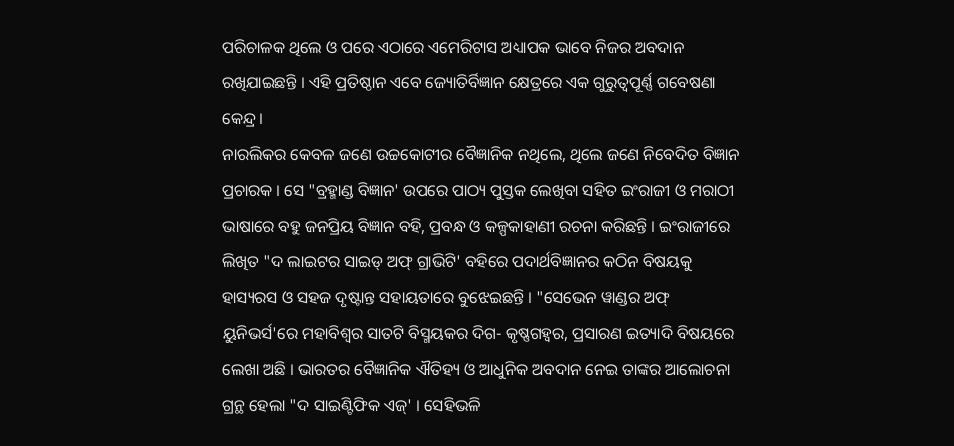ପରିଚାଳକ ଥିଲେ ଓ ପରେ ଏଠାରେ ଏମେରିଟାସ ଅଧ୍ୟାପକ ଭାବେ ନିଜର ଅବଦାନ ରଖିଯାଇଛନ୍ତି । ଏହି ପ୍ରତିଷ୍ଠାନ ଏବେ ଜ୍ୟୋତିର୍ବିଜ୍ଞାନ କ୍ଷେତ୍ରରେ ଏକ ଗୁରୁତ୍ୱପୂର୍ଣ୍ଣ ଗବେଷଣା କେନ୍ଦ୍ର ।
ନାରଲିକର କେବଳ ଜଣେ ଉଚ୍ଚକୋଟୀର ବୈଜ୍ଞାନିକ ନଥିଲେ, ଥିଲେ ଜଣେ ନିବେଦିତ ବିଜ୍ଞାନ ପ୍ରଚାରକ । ସେ "ବ୍ରହ୍ମାଣ୍ଡ ବିଜ୍ଞାନ' ଉପରେ ପାଠ୍ୟ ପୁସ୍ତକ ଲେଖିବା ସହିତ ଇଂରାଜୀ ଓ ମରାଠୀ ଭାଷାରେ ବହୁ ଜନପ୍ରିୟ ବିଜ୍ଞାନ ବହି, ପ୍ରବନ୍ଧ ଓ କଳ୍ପକାହାଣୀ ରଚନା କରିଛନ୍ତି । ଇଂରାଜୀରେ ଲିଖିତ "ଦ ଲାଇଟର ସାଇଡ୍ ଅଫ୍ ଗ୍ରାଭିଟି' ବହିରେ ପଦାର୍ଥବିଜ୍ଞାନର କଠିନ ବିଷୟକୁ ହାସ୍ୟରସ ଓ ସହଜ ଦୃଷ୍ଟାନ୍ତ ସହାୟତାରେ ବୁଝେଇଛନ୍ତି । "ସେଭେନ ୱାଣ୍ଡର ଅଫ୍ ୟୁନିଭର୍ସ'ରେ ମହାବିଶ୍ୱର ସାତଟି ବିସ୍ମୟକର ଦିଗ- କୃଷ୍ଣଗହ୍ୱର, ପ୍ରସାରଣ ଇତ୍ୟାଦି ବିଷୟରେ ଲେଖା ଅଛି । ଭାରତର ବୈଜ୍ଞାନିକ ଐତିହ୍ୟ ଓ ଆଧୁନିକ ଅବଦାନ ନେଇ ତାଙ୍କର ଆଲୋଚନା ଗ୍ରନ୍ଥ ହେଲା "ଦ ସାଇଣ୍ଟିଫିକ ଏଜ୍' । ସେହିଭଳି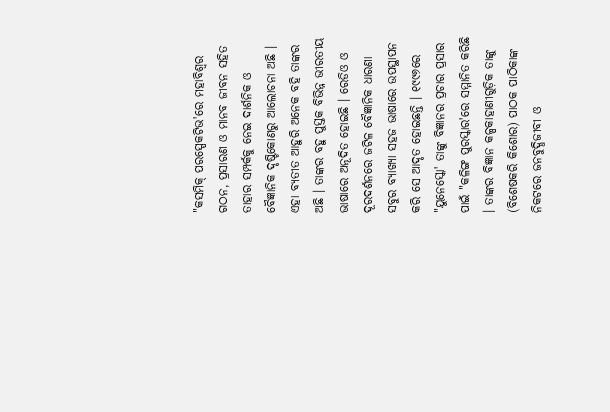"କସମିକ୍ ପରସ୍ପେକଟିଭ'ରେ ମହାବିଶ୍ୱର ଗଠନ, ପ୍ରସାରଣ ଓ ମାନବ ଜୀବନ ସହିତ ତାହାର ସମ୍ପର୍କକୁ ନେଇ ଦାର୍ଶନିକ ଓ ବୈଜ୍ଞାନିକ ଦୃଷ୍ଟିକୋଣରୁ ଆଲୋଚନା ଅଛି । ଏହା ବ୍ୟତୀତ ଆହୁରି ଅନେକ ବହି ତାଙ୍କର ଅଛି । ତାଙ୍କର ବହୁ ପୁସ୍ତକ ବିଭିନ୍ନ ଭୀରତୀୟ ଭାଷାରେ ଅନୂଦିତ ହୋଇଛି । ରେଡିଓ ଓ ଦୂରଦର୍ଶନରେ ଜଟିଳ ବୈଜ୍ଞାନିକ ଧାରଣା ସବୁର ବ୍ୟାଖ୍ୟା ସହଜ ଭାଷାରେ ଉପସ୍ଥାପନ କରି ସେ ଆଦୃତ ହୋଇଛନ୍ତି । ୧୯୯୬ରେ "ୟୁନେସ୍କୋ' ତାଙ୍କୁ ବିଜ୍ଞାନର ପ୍ରଚାର ପ୍ରସାର ପାଇଁ "କଳିଙ୍ଗ ପୁରସ୍କାର'ରେ ସମ୍ମାନିତ କରିଛି । ତାଙ୍କର ବିଜ୍ଞାନ କଳ୍ପକାହାଣୀଗୁଡ଼ିକ ତାଙ୍କୁ (ବିଶେଷକରି କିଶୋର) ପାଠକ ପାଠିକାଙ୍କ ନିକଟରେ ଜନବୁଦ୍ଧିଜୀବୀ ଓ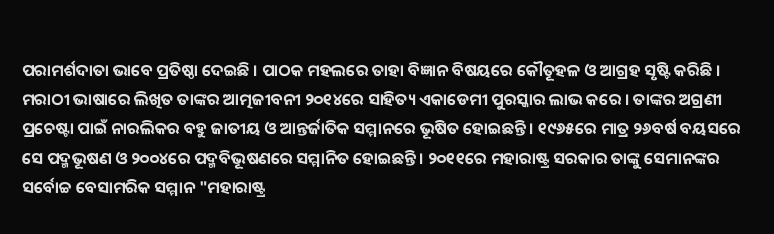ପରାମର୍ଶଦାତା ଭାବେ ପ୍ରତିଷ୍ଠା ଦେଇଛି । ପାଠକ ମହଲରେ ତାହା ବିଜ୍ଞାନ ବିଷୟରେ କୌତୂହଳ ଓ ଆଗ୍ରହ ସୃଷ୍ଟି କରିଛି ।
ମରାଠୀ ଭାଷାରେ ଲିଖିତ ତାଙ୍କର ଆତ୍ମଜୀବନୀ ୨୦୧୪ରେ ସାହିତ୍ୟ ଏକାଡେମୀ ପୁରସ୍କାର ଲାଭ କରେ । ତାଙ୍କର ଅଗ୍ରଣୀ ପ୍ରଚେଷ୍ଟା ପାଇଁ ନାରଲିକର ବହୁ ଜାତୀୟ ଓ ଆନ୍ତର୍ଜାତିକ ସମ୍ମାନରେ ଭୂଷିତ ହୋଇଛନ୍ତି । ୧୯୬୫ରେ ମାତ୍ର ୨୬ବର୍ଷ ବୟସରେ ସେ ପଦ୍ମଭୂଷଣ ଓ ୨୦୦୪ରେ ପଦ୍ମବିଭୂଷଣରେ ସମ୍ମାନିତ ହୋଇଛନ୍ତି । ୨୦୧୧ରେ ମହାରାଷ୍ଟ୍ର ସରକାର ତାଙ୍କୁ ସେମାନଙ୍କର ସର୍ବୋଚ୍ଚ ବେସାମରିକ ସମ୍ମାନ "ମହାରାଷ୍ଟ୍ର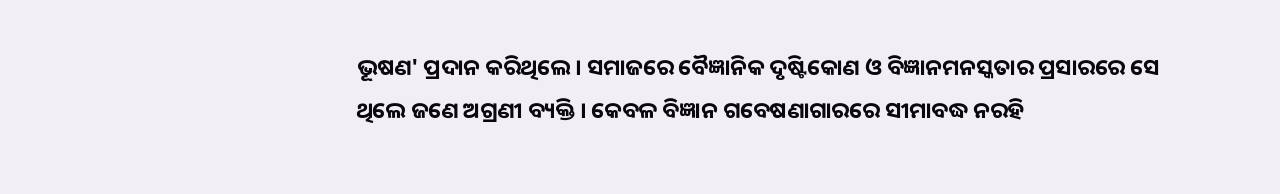ଭୂଷଣ' ପ୍ରଦାନ କରିଥିଲେ । ସମାଜରେ ବୈଜ୍ଞାନିକ ଦୃଷ୍ଟିକୋଣ ଓ ବିଜ୍ଞାନମନସ୍କତାର ପ୍ରସାରରେ ସେ ଥିଲେ ଜଣେ ଅଗ୍ରଣୀ ବ୍ୟକ୍ତି । କେବଳ ବିଜ୍ଞାନ ଗବେଷଣାଗାରରେ ସୀମାବଦ୍ଧ ନରହି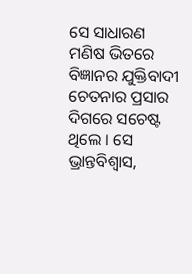ସେ ସାଧାରଣ ମଣିଷ ଭିତରେ ବିଜ୍ଞାନର ଯୁକ୍ତିବାଦୀ ଚେତନାର ପ୍ରସାର ଦିଗରେ ସଚେଷ୍ଟ ଥିଲେ । ସେ ଭ୍ରାନ୍ତବିଶ୍ୱାସ,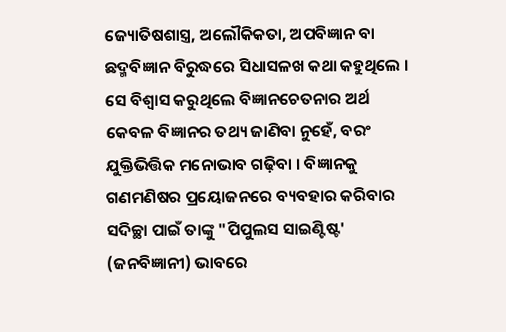ଜ୍ୟୋତିଷଶାସ୍ତ୍ର, ଅଲୌକିକତା, ଅପବିଜ୍ଞାନ ବା ଛଦ୍ମବିଜ୍ଞାନ ବିରୁଦ୍ଧରେ ସିଧାସଳଖ କଥା କହୁଥିଲେ । ସେ ବିଶ୍ୱାସ କରୁଥିଲେ ବିଜ୍ଞାନଚେତନାର ଅର୍ଥ କେବଳ ବିଜ୍ଞାନର ତଥ୍ୟ ଜାଣିବା ନୁହେଁ, ବରଂ ଯୁକ୍ତିଭିତ୍ତିକ ମନୋଭାବ ଗଢ଼ିବା । ବିଜ୍ଞାନକୁ ଗଣମଣିଷର ପ୍ରୟୋଜନରେ ବ୍ୟବହାର କରିବାର ସଦିଚ୍ଛା ପାଇଁ ତାଙ୍କୁ "ପିପୁଲସ ସାଇଣ୍ଟିଷ୍ଟ' (ଜନବିଜ୍ଞାନୀ) ଭାବରେ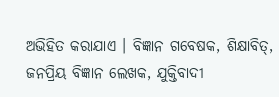ଅଭିହିତ କରାଯାଏ । ବିଜ୍ଞାନ ଗବେଷକ, ଶିକ୍ଷାବିତ୍, ଜନପ୍ରିୟ ବିଜ୍ଞାନ ଲେଖକ, ଯୁକ୍ତିବାଦୀ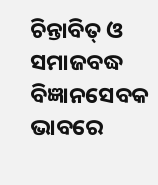ଚିନ୍ତାବିତ୍ ଓ ସମାଜବଦ୍ଧ ବିଜ୍ଞାନସେବକ ଭାବରେ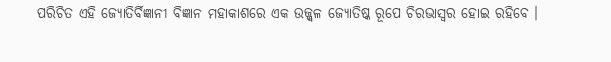ପରିଚିତ ଏହି ଜ୍ୟୋତିର୍ବିଜ୍ଞାନୀ ବିଜ୍ଞାନ ମହାକାଶରେ ଏକ ଉଜ୍ଜ୍ୱଳ ଜ୍ୟୋତିଷ୍କ ରୂପେ ଚିରଭାସ୍ୱର ହୋଇ ରହିବେ ।